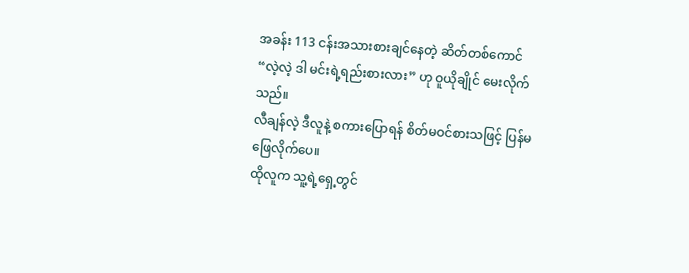အခန်း 113 ငန်းအသားစားချင်နေတဲ့ ဆိတ်တစ်ကောင်
“လဲ့လဲ့ ဒါ မင်းရဲ့ရည်းစားလား” ဟု ဝူယိုချိုင် မေးလိုက်သည်။
လီချန်လဲ့ ဒီလူနဲ့ စကားပြောရန် စိတ်မဝင်စားသဖြင့် ပြန်မဖြေလိုက်ပေ။
ထိုလူက သူ့ရဲ့ရှေ့တွင်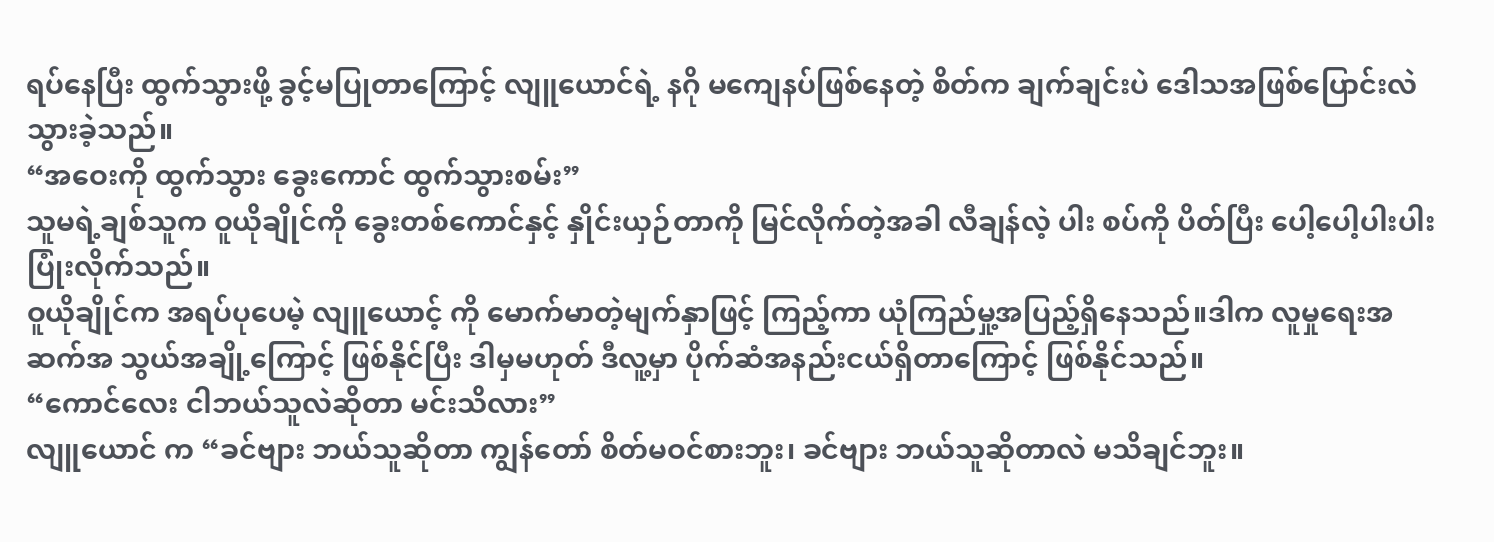ရပ်နေပြီး ထွက်သွားဖို့ ခွင့်မပြုတာကြောင့် လျူယောင်ရဲ့ နဂို မကျေနပ်ဖြစ်နေတဲ့ စိတ်က ချက်ချင်းပဲ ဒေါသအဖြစ်ပြောင်းလဲသွားခဲ့သည်။
“အဝေးကို ထွက်သွား ခွေးကောင် ထွက်သွားစမ်း”
သူမရဲ့ချစ်သူက ဝူယိုချိုင်ကို ခွေးတစ်ကောင်နှင့် နှိုင်းယှဉ်တာကို မြင်လိုက်တဲ့အခါ လီချန်လဲ့ ပါး စပ်ကို ပိတ်ပြီး ပေါ့ပေါ့ပါးပါး ပြုံးလိုက်သည်။
ဝူယိုချိုင်က အရပ်ပုပေမဲ့ လျူယောင့် ကို မောက်မာတဲ့မျက်နှာဖြင့် ကြည့်ကာ ယုံကြည်မှု့အပြည့်ရှိနေသည်။ဒါက လူမှုရေးအဆက်အ သွယ်အချို့ကြောင့် ဖြစ်နိုင်ပြီး ဒါမှမဟုတ် ဒီလူ့မှာ ပိုက်ဆံအနည်းငယ်ရှိတာကြောင့် ဖြစ်နိုင်သည်။
“ကောင်လေး ငါဘယ်သူလဲဆိုတာ မင်းသိလား”
လျူယောင် က “ခင်ဗျား ဘယ်သူဆိုတာ ကျွန်တော် စိတ်မဝင်စားဘူး၊ ခင်ဗျား ဘယ်သူဆိုတာလဲ မသိချင်ဘူး။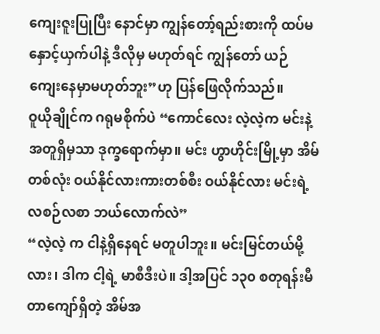ကျေးဇူးပြုပြီး နောင်မှာ ကျွန်တော့်ရည်းစားကို ထပ်မနှောင့်ယှက်ပါနဲ့ ဒီလိုမှ မဟုတ်ရင် ကျွန်တော် ယဉ်ကျေးနေမှာမဟုတ်ဘူး”ဟု ပြန်ဖြေလိုက်သည်။
ဝူယိုချိုင်က ဂရုမစိုက်ပဲ “ကောင်လေး လဲ့လဲ့က မင်းနဲ့ အတူရှိမှသာ ဒုက္ခရောက်မှာ။ မင်း ဟွာဟိုင်းမြို့မှာ အိမ်တစ်လုံး ဝယ်နိုင်လားကားတစ်စီး ဝယ်နိုင်လား မင်းရဲ့ လစဉ်လစာ ဘယ်လောက်လဲ”
“လဲ့လဲ့ က ငါနဲ့ရှိနေရင် မတူပါဘူး။ မင်းမြင်တယ်မို့လား၊ ဒါက ငါ့ရဲ့ မာစီဒီးပဲ။ ဒါ့အပြင် ၁၃၀ စတုရန်းမီတာကျော်ရှိတဲ့ အိမ်အ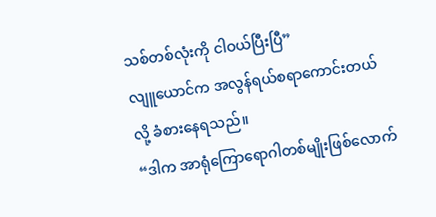သစ်တစ်လုံးကို ငါဝယ်ပြီးပြီ”
လျူယောင်က အလွန်ရယ်စရာကောင်းတယ်လို့ ခံစားနေရသည်။
“ဒါက အာရုံကြောရောဂါတစ်မျိုးဖြစ်လောက်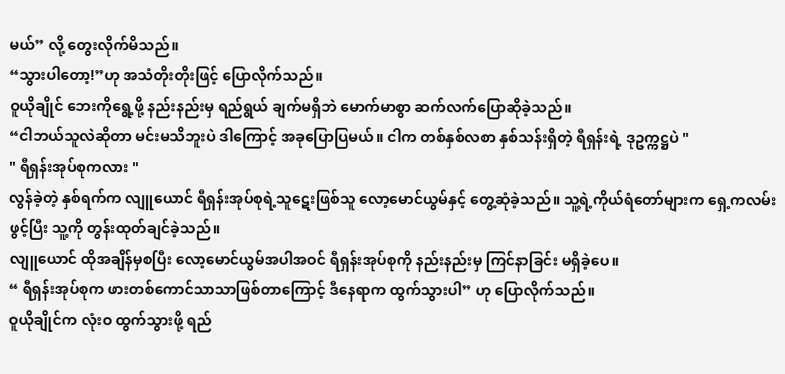မယ်” လို့ တွေးလိုက်မိသည်။
“သွားပါတော့!”ဟု အသံတိုးတိုးဖြင့် ပြောလိုက်သည်။
ဝူယိုချိုင် ဘေးကိုရွေ့ဖို့ နည်းနည်းမှ ရည်ရွယ် ချက်မရှိဘဲ မောက်မာစွာ ဆက်လက်ပြောဆိုခဲ့သည်။
“ငါဘယ်သူလဲဆိုတာ မင်းမသိဘူးပဲ ဒါကြောင့် အခုပြောပြမယ်။ ငါက တစ်နှစ်လစာ နှစ်သန်းရှိတဲ့ ရီရှန်းရဲ့ ဒုဥက္ကဋ္ဌပဲ "
" ရီရှန်းအုပ်စုကလား "
လွန်ခဲ့တဲ့ နှစ်ရက်က လျူယောင် ရီရှန်းအုပ်စုရဲ့သူဋေးဖြစ်သူ လော့မောင်ယွမ်နှင့် တွေ့ဆုံခဲ့သည်။ သူ့ရဲ့ကိုယ်ရံတော်များက ရှေ့ကလမ်းဖွင့်ပြီး သူ့ကို တွန်းထုတ်ချင်ခဲ့သည်။
လျူယောင် ထိုအချိန်မှစပြီး လော့မောင်ယွမ်အပါအဝင် ရီရှန်းအုပ်စုကို နည်းနည်းမှ ကြင်နာခြင်း မရှိခဲ့ပေ။
“ ရီရှန်းအုပ်စုက ဖားတစ်ကောင်သာသာဖြစ်တာကြောင့် ဒီနေရာက ထွက်သွားပါ” ဟု ပြောလိုက်သည်။
ဝူယိုချိုင်က လုံးဝ ထွက်သွားဖို့ ရည်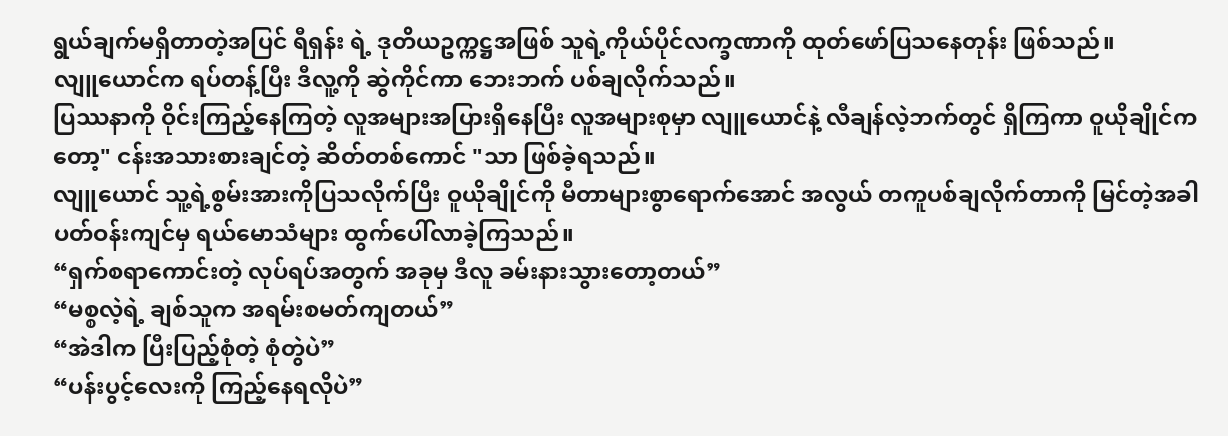ရွယ်ချက်မရှိတာတဲ့အပြင် ရီရှန်း ရဲ့ ဒုတိယဥက္ကဋ္ဌအဖြစ် သူရဲ့ကိုယ်ပိုင်လက္ခဏာကို ထုတ်ဖော်ပြသနေတုန်း ဖြစ်သည်။
လျူယောင်က ရပ်တန့်ပြီး ဒီလူ့ကို ဆွဲကိုင်ကာ ဘေးဘက် ပစ်ချလိုက်သည်။
ပြဿနာကို ဝိုင်းကြည့်နေကြတဲ့ လူအများအပြားရှိနေပြီး လူအများစုမှာ လျူယောင်နဲ့ လီချန်လဲ့ဘက်တွင် ရှိကြကာ ဝူယိုချိုင်ကတော့" ငန်းအသားစားချင်တဲ့ ဆိတ်တစ်ကောင် "သာ ဖြစ်ခဲ့ရသည်။
လျူယောင် သူ့ရဲ့စွမ်းအားကိုပြသလိုက်ပြီး ဝူယိုချိုင်ကို မီတာများစွာရောက်အောင် အလွယ် တကူပစ်ချလိုက်တာကို မြင်တဲ့အခါ ပတ်ဝန်းကျင်မှ ရယ်မောသံများ ထွက်ပေါ်လာခဲ့ကြသည်။
“ရှက်စရာကောင်းတဲ့ လုပ်ရပ်အတွက် အခုမှ ဒီလူ ခမ်းနားသွားတော့တယ်”
“မစ္စလဲ့ရဲ့ ချစ်သူက အရမ်းစမတ်ကျတယ်”
“အဲဒါက ပြီးပြည့်စုံတဲ့ စုံတွဲပဲ”
“ပန်းပွင့်လေးကို ကြည့်နေရလိုပဲ”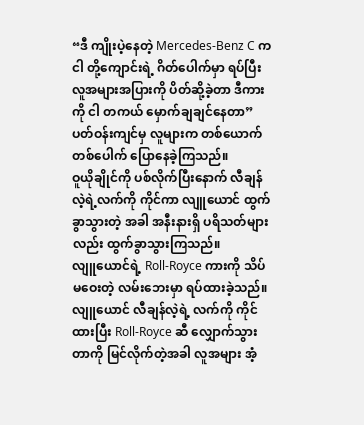“ဒီ ကျိုးပဲ့နေတဲ့ Mercedes-Benz C က ငါ တို့ကျောင်းရဲ့ ဂိတ်ပေါက်မှာ ရပ်ပြီး လူအများအပြားကို ပိတ်ဆို့ခဲ့တာ ဒီကားကို ငါ တကယ် မှောက်ချချင်နေတာ”
ပတ်ဝန်းကျင်မှ လူများက တစ်ယောက်တစ်ပေါက် ပြောနေခဲ့ကြသည်။
ဝူယိုချိုင်ကို ပစ်လိုက်ပြီးနောက် လီချန်လဲ့ရဲ့လက်ကို ကိုင်ကာ လျူယောင် ထွက်ခွာသွားတဲ့ အခါ အနီးနားရှိ ပရိသတ်များလည်း ထွက်ခွာသွားကြသည်။
လျူယောင်ရဲ့ Roll-Royce ကားကို သိပ်မဝေးတဲ့ လမ်းဘေးမှာ ရပ်ထားခဲ့သည်။
လျူယောင် လီချန်လဲ့ရဲ့ လက်ကို ကိုင်ထားပြီး Roll-Royce ဆီ လျှောက်သွားတာကို မြင်လိုက်တဲ့အခါ လူအများ အံ့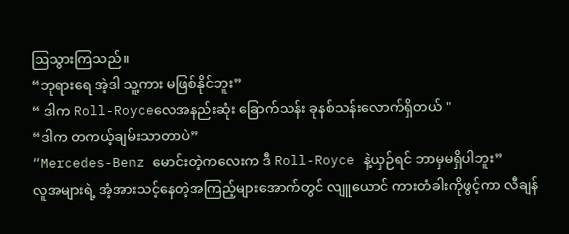ဩသွားကြသည်။
“ဘုရားရေ အဲ့ဒါ သူ့ကား မဖြစ်နိုင်ဘူး”
“ ဒါက Roll-Royceလေအနည်းဆုံး ခြောက်သန်း ခုနစ်သန်းလောက်ရှိတယ် "
“ဒါက တကယ့်ချမ်းသာတာပဲ”
“Mercedes-Benz မောင်းတဲ့ကလေးက ဒီ Roll-Royce နဲ့ယှဉ်ရင် ဘာမှမရှိပါဘူး”
လူအများရဲ့ အံ့အားသင့်နေတဲ့အကြည့်များအောက်တွင် လျူယောင် ကားတံခါးကိုဖွင့်ကာ လီချန်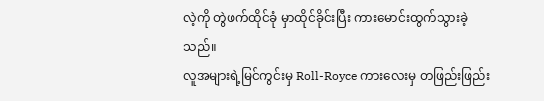လဲ့ကို တွဲဖက်ထိုင်ခုံ မှာထိုင်ခိုင်းပြီး ကားမောင်းထွက်သွားခဲ့သည်။
လူအများရဲ့မြင်ကွင်းမှ Roll-Royce ကားလေးမှ တဖြည်းဖြည်း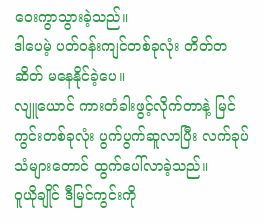ဝေးကွာသွားခဲ့သည်။
ဒါပေမဲ့ ပတ်ဝန်းကျင်တစ်ခုလုံး တိတ်တဆိတ် မနေနိုင်ခဲ့ပေ။
လျူယောင် ကားတံခါးဖွင့်လိုက်တာနဲ့ မြင်ကွင်းတစ်ခုလုံး ပွက်ပွက်ဆူလာပြီး လက်ခုပ်သံများတောင် ထွက်ပေါ်လာခဲ့သည်။
ဝူယိုချိုင် ဒီမြင်ကွင်းကို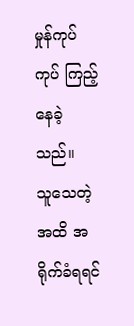မှုန်ကုပ်ကုပ် ကြည့်နေခဲ့သည်။
သူသေတဲ့အထိ အရိုက်ခံရရင်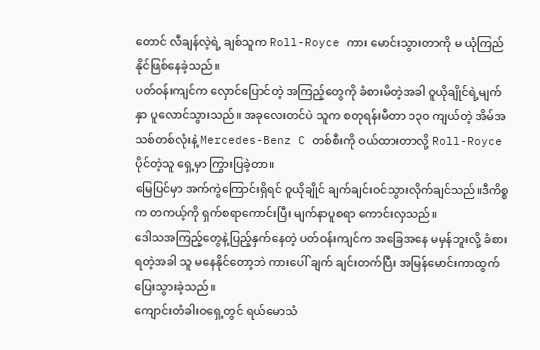တောင် လီချန်လဲ့ရဲ့ ချစ်သူက Roll-Royce ကား မောင်းသွားတာကို မ ယုံကြည်နိုင်ဖြစ်နေခဲ့သည်။
ပတ်ဝန်းကျင်က လှောင်ပြောင်တဲ့ အကြည့်တွေကို ခံစားမိတဲ့အခါ ဝူယိုချိုင်ရဲ့မျက်နှာ ပူလောင်သွားသည်။ အခုလေးတင်ပဲ သူက စတုရန်းမီတာ ၁၃၀ ကျယ်တဲ့ အိမ်အသစ်တစ်လုံးနဲ့ Mercedes-Benz C တစ်စီးကို ဝယ်ထားတာလို့ Roll-Royce ပိုင်တဲ့သူ ရှေ့မှာ ကြွားပြခဲ့တာ။
မြေပြင်မှာ အက်ကွဲကြောင်းရှိရင် ဝူယိုချိုင် ချက်ချင်းဝင်သွားလိုက်ချင်သည်။ဒီကိစ္စက တကယ့်ကို ရှက်စရာကောင်းပြီး မျက်နာပူစရာ ကောင်းလှသည်။
ဒေါသအကြည့်တွေနဲ့ပြည့်နှက်နေတဲ့ ပတ်ဝန်းကျင်က အခြေအနေ မမှန်ဘူးလို့ ခံစား ရတဲ့အခါ သူ မနေနိုင်တော့ဘဲ ကားပေါ် ချက် ချင်းတက်ပြီး အမြန်မောင်းကာထွက်ပြေးသွားခဲ့သည်။
ကျောင်းတံခါးဝရှေ့တွင် ရယ်မောသံ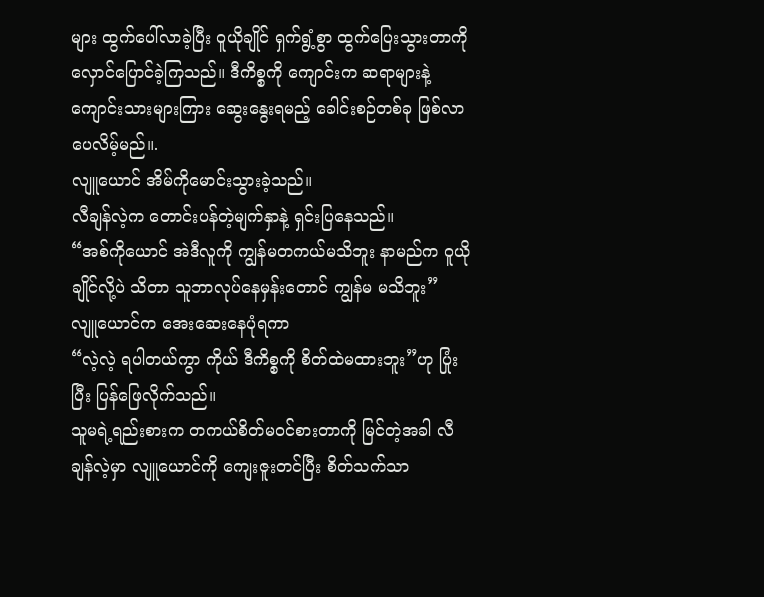များ ထွက်ပေါ်လာခဲ့ပြီး ဝူယိုချိုင် ရှက်ရွံ့စွာ ထွက်ပြေးသွားတာကို လှောင်ပြောင်ခဲ့ကြသည်။ ဒီကိစ္စကို ကျောင်းက ဆရာများနဲ့ ကျောင်းသားများကြား ဆွေးနွေးရမည့် ခေါင်းစဉ်တစ်ခု ဖြစ်လာပေလိမ့်မည်။.
လျူယောင် အိမ်ကိုမောင်းသွားခဲ့သည်။
လီချန်လဲ့က တောင်းပန်တဲ့မျက်နှာနဲ့ ရှင်းပြနေသည်။
“အစ်ကိုယောင် အဲဒီလူကို ကျွန်မတကယ်မသိဘူး နာမည်က ဝူယိုချိုင်လို့ပဲ သိတာ သူဘာလုပ်နေမှန်းတောင် ကျွန်မ မသိဘူး”
လျူယောင်က အေးဆေးနေပုံရကာ
“လဲ့လဲ့ ရပါတယ်ကွာ ကိုယ် ဒီကိစ္စကို စိတ်ထဲမထားဘူး”ဟု ပြုံးပြီး ပြန်ဖြေလိုက်သည်။
သူမရဲ့ရည်းစားက တကယ်စိတ်မဝင်စားတာကို မြင်တဲ့အခါ လီချန်လဲ့မှာ လျူယောင်ကို ကျေးဇူးတင်ပြီး စိတ်သက်သာ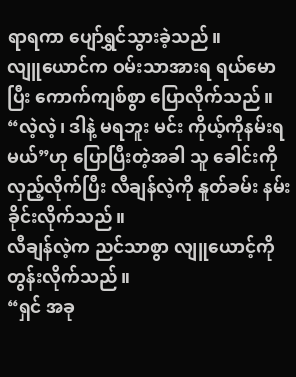ရာရကာ ပျော်ရွှင်သွားခဲ့သည်။
လျူယောင်က ဝမ်းသာအားရ ရယ်မောပြီး ကောက်ကျစ်စွာ ပြောလိုက်သည်။
“လဲ့လဲ့၊ ဒါနဲ့ မရဘူး မင်း ကိုယ့်ကိုနမ်းရမယ်”ဟု ပြောပြီးတဲ့အခါ သူ ခေါင်းကိုလှည့်လိုက်ပြီး လီချန်လဲ့ကို နူတ်ခမ်း နမ်းခိုင်းလိုက်သည်။
လီချန်လဲ့က ညင်သာစွာ လျူယောင့်ကို တွန်းလိုက်သည်။
“ရှင် အခု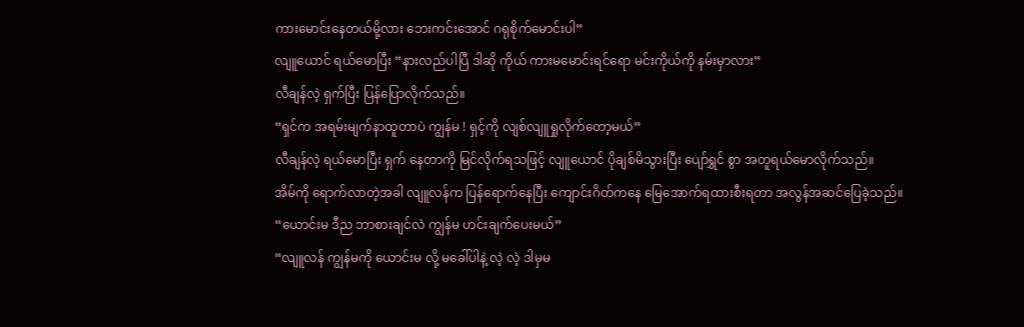ကားမောင်းနေတယ်မို့လား ဘေးကင်းအောင် ဂရုစိုက်မောင်းပါ”
လျူယောင် ရယ်မောပြီး “နားလည်ပါပြီ ဒါဆို ကိုယ် ကားမမောင်းရင်ရော မင်းကိုယ်ကို နမ်းမှာလား”
လီချန်လဲ့ ရှက်ပြီး ပြန်ပြောလိုက်သည်။
“ရှင်က အရမ်းမျက်နာထူတာပဲ ကျွန်မ ! ရှင့်ကို လျစ်လျူရှုလိုက်တော့မယ်”
လီချန်လဲ့ ရယ်မောပြီး ရှက် နေတာကို မြင်လိုက်ရသဖြင့် လျူယောင် ပိုချစ်မိသွားပြီး ပျော်ရွှင် စွာ အတူရယ်မောလိုက်သည်။
အိမ်ကို ရောက်လာတဲ့အခါ လျူလန်က ပြန်ရောက်နေပြီး ကျောင်းဂိတ်ကနေ မြေအောက်ရထားစီးရတာ အလွန်အဆင်ပြေခဲ့သည်။
“ယောင်းမ ဒီည ဘာစားချင်လဲ ကျွန်မ ဟင်းချက်ပေးမယ်”
“လျူလန် ကျွန်မကို ယောင်းမ လို့ မခေါ်ပါနဲ့ လဲ့ လဲ့ ဒါမှမ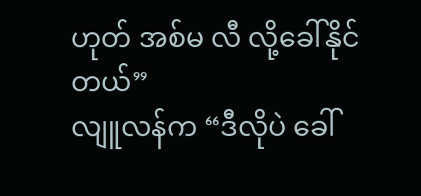ဟုတ် အစ်မ လီ လို့ခေါ်နိုင်တယ်”
လျူလန်က “ဒီလိုပဲ ခေါ်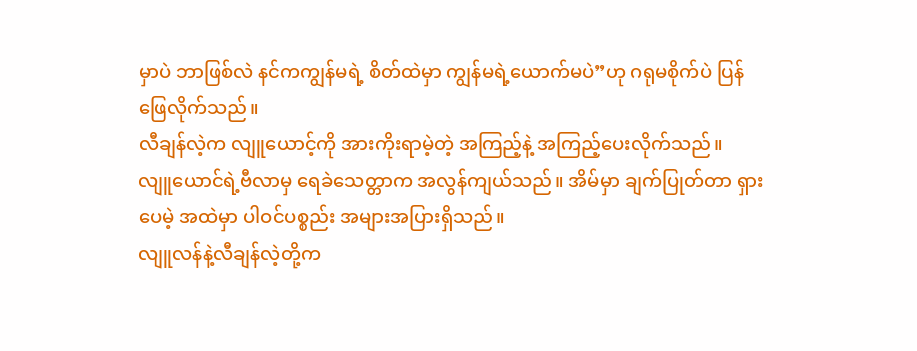မှာပဲ ဘာဖြစ်လဲ နင်ကကျွန်မရဲ့ စိတ်ထဲမှာ ကျွန်မရဲ့ယောက်မပဲ”ဟု ဂရုမစိုက်ပဲ ပြန်ဖြေလိုက်သည်။
လီချန်လဲ့က လျူယောင့်ကို အားကိုးရာမဲ့တဲ့ အကြည့်နဲ့ အကြည့်ပေးလိုက်သည်။
လျူယောင်ရဲ့ဗီလာမှ ရေခဲသေတ္တာက အလွန်ကျယ်သည်။ အိမ်မှာ ချက်ပြုတ်တာ ရှားပေမဲ့ အထဲမှာ ပါဝင်ပစ္စည်း အများအပြားရှိသည်။
လျူလန်နဲ့လီချန်လဲ့တို့က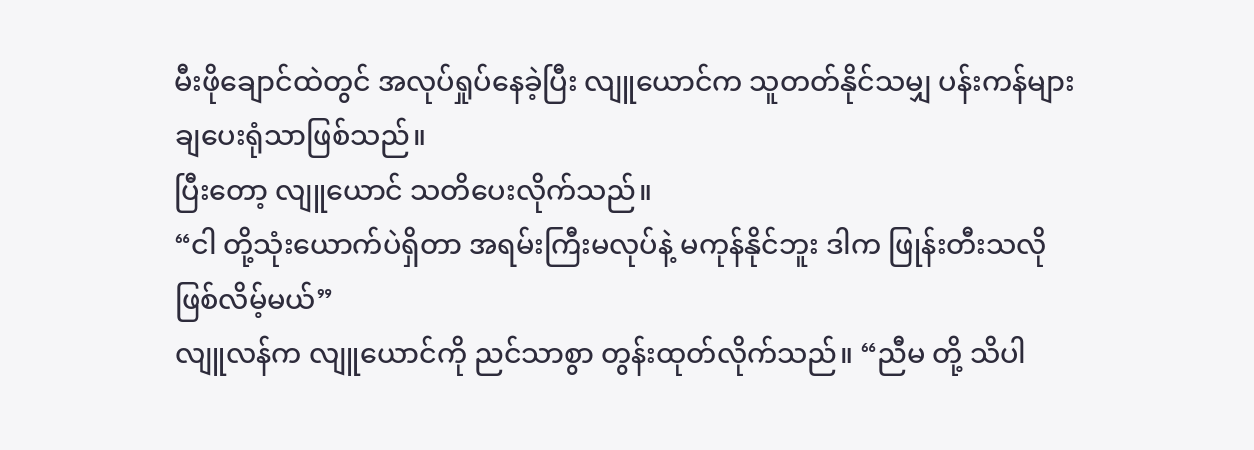မီးဖိုချောင်ထဲတွင် အလုပ်ရှုပ်နေခဲ့ပြီး လျူယောင်က သူတတ်နိုင်သမျှ ပန်းကန်များ ချပေးရုံသာဖြစ်သည်။
ပြီးတော့ လျူယောင် သတိပေးလိုက်သည်။
“ငါ တို့သုံးယောက်ပဲရှိတာ အရမ်းကြီးမလုပ်နဲ့ မကုန်နိုင်ဘူး ဒါက ဖြုန်းတီးသလိုဖြစ်လိမ့်မယ်”
လျူလန်က လျူယောင်ကို ညင်သာစွာ တွန်းထုတ်လိုက်သည်။ “ညီမ တို့ သိပါ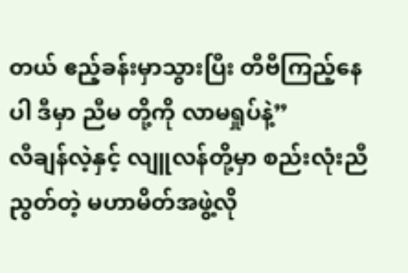တယ် ဧည့်ခန်းမှာသွားပြီး တီဗီကြည့်နေပါ ဒီမှာ ညီမ တို့ကို လာမရှုပ်နဲ့”
လီချန်လဲ့နှင့် လျူလန်တို့မှာ စည်းလုံးညီညွတ်တဲ့ မဟာမိတ်အဖွဲ့လို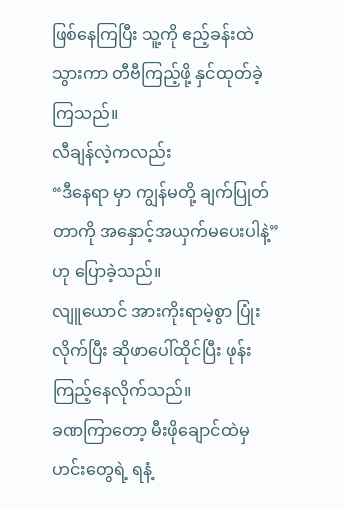ဖြစ်နေကြပြီး သူ့ကို ဧည့်ခန်းထဲသွားကာ တီဗီကြည့်ဖို့ နှင်ထုတ်ခဲ့ကြသည်။
လီချန်လဲ့ကလည်း
“ဒီနေရာ မှာ ကျွန်မတို့ ချက်ပြုတ်တာကို အနှောင့်အယှက်မပေးပါနဲ့” ဟု ပြောခဲ့သည်။
လျူယောင် အားကိုးရာမဲ့စွာ ပြုံးလိုက်ပြီး ဆိုဖာပေါ်ထိုင်ပြီး ဖုန်းကြည့်နေလိုက်သည်။
ခဏကြာတော့ မီးဖိုချောင်ထဲမှ ဟင်းတွေရဲ့ ရနံ့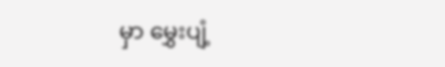မှာ မွှေးပျံ့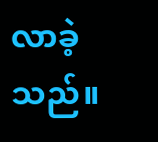လာခဲ့သည်။